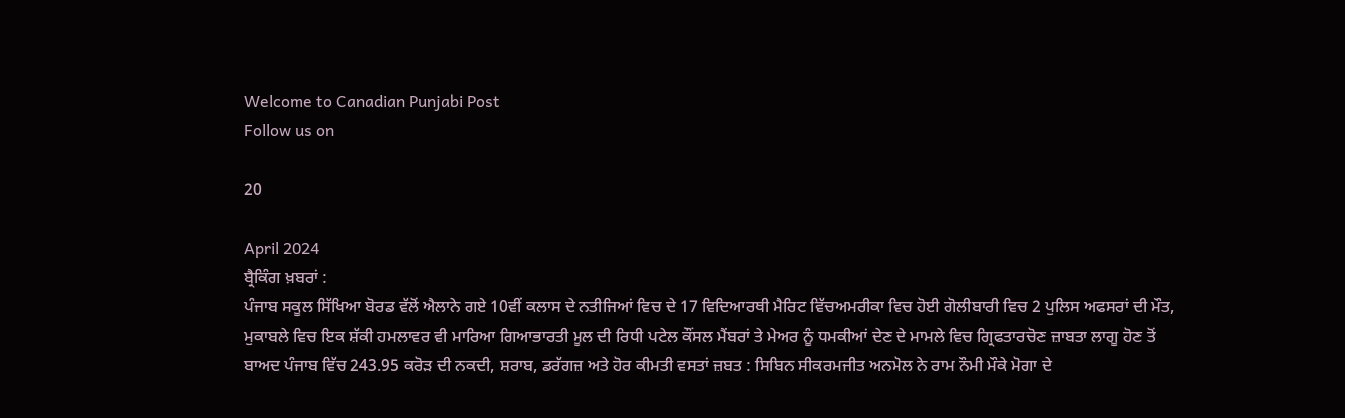Welcome to Canadian Punjabi Post
Follow us on

20

April 2024
ਬ੍ਰੈਕਿੰਗ ਖ਼ਬਰਾਂ :
ਪੰਜਾਬ ਸਕੂਲ ਸਿੱਖਿਆ ਬੋਰਡ ਵੱਲੋਂ ਐਲਾਨੇ ਗਏ 10ਵੀਂ ਕਲਾਸ ਦੇ ਨਤੀਜਿਆਂ ਵਿਚ ਦੇ 17 ਵਿਦਿਆਰਥੀ ਮੈਰਿਟ ਵਿੱਚਅਮਰੀਕਾ ਵਿਚ ਹੋਈ ਗੋਲੀਬਾਰੀ ਵਿਚ 2 ਪੁਲਿਸ ਅਫਸਰਾਂ ਦੀ ਮੌਤ, ਮੁਕਾਬਲੇ ਵਿਚ ਇਕ ਸ਼ੱਕੀ ਹਮਲਾਵਰ ਵੀ ਮਾਰਿਆ ਗਿਆਭਾਰਤੀ ਮੂਲ ਦੀ ਰਿਧੀ ਪਟੇਲ ਕੌਂਸਲ ਮੈਂਬਰਾਂ ਤੇ ਮੇਅਰ ਨੂੰ ਧਮਕੀਆਂ ਦੇਣ ਦੇ ਮਾਮਲੇ ਵਿਚ ਗ੍ਰਿਫਤਾਰਚੋਣ ਜ਼ਾਬਤਾ ਲਾਗੂ ਹੋਣ ਤੋਂ ਬਾਅਦ ਪੰਜਾਬ ਵਿੱਚ 243.95 ਕਰੋੜ ਦੀ ਨਕਦੀ, ਸ਼ਰਾਬ, ਡਰੱਗਜ਼ ਅਤੇ ਹੋਰ ਕੀਮਤੀ ਵਸਤਾਂ ਜ਼ਬਤ : ਸਿਬਿਨ ਸੀਕਰਮਜੀਤ ਅਨਮੋਲ ਨੇ ਰਾਮ ਨੌਮੀ ਮੌਕੇ ਮੋਗਾ ਦੇ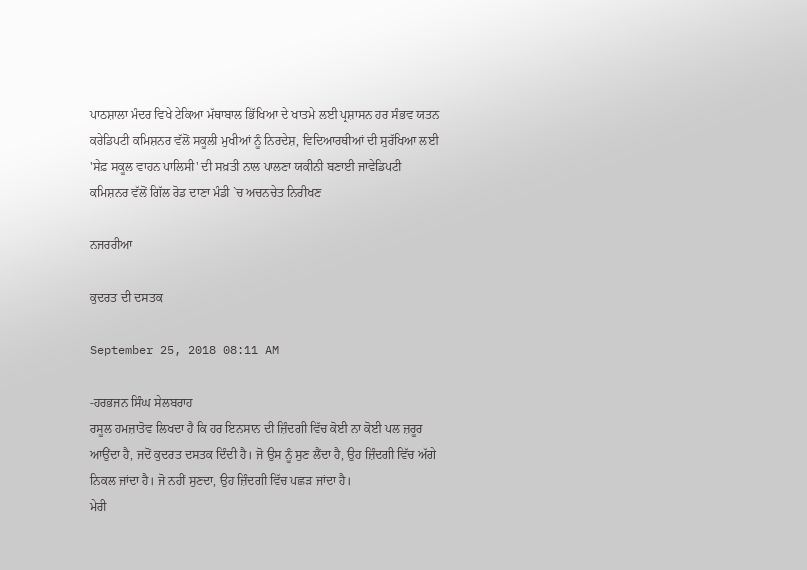ਪਾਠਸ਼ਾਲਾ ਮੰਦਰ ਵਿਖੇ ਟੇਕਿਆ ਮੱਥਾਬਾਲ ਭਿੱਖਿਆ ਦੇ ਖਾਤਮੇ ਲਈ ਪ੍ਰਸ਼ਾਸਨ ਹਰ ਸੰਭਵ ਯਤਨ ਕਰੇਡਿਪਟੀ ਕਮਿਸ਼ਨਰ ਵੱਲੋਂ ਸਕੂਲੀ ਮੁਖੀਆਂ ਨੂੰ ਨਿਰਦੇਸ਼, ਵਿਦਿਆਰਥੀਆਂ ਦੀ ਸੁਰੱਖਿਆ ਲਈ 'ਸੇਫ਼ ਸਕੂਲ ਵਾਹਨ ਪਾਲਿਸੀ' ਦੀ ਸਖ਼ਤੀ ਨਾਲ ਪਾਲਣਾ ਯਕੀਨੀ ਬਣਾਈ ਜਾਵੇਡਿਪਟੀ ਕਮਿਸ਼ਨਰ ਵੱਲੋਂ ਗਿੱਲ ਰੋਡ ਦਾਣਾ ਮੰਡੀ `ਚ ਅਚਨਚੇਤ ਨਿਰੀਖਣ

ਨਜਰਰੀਆ

ਕੁਦਰਤ ਦੀ ਦਸਤਕ

September 25, 2018 08:11 AM

-ਹਰਭਜਨ ਸਿੰਘ ਸੇਲਬਰਾਹ
ਰਸੂਲ ਹਮਜ਼ਾਤੋਵ ਲਿਖਦਾ ਹੈ ਕਿ ਹਰ ਇਨਸਾਨ ਦੀ ਜ਼ਿੰਦਗੀ ਵਿੱਚ ਕੋਈ ਨਾ ਕੋਈ ਪਲ ਜ਼ਰੂਰ ਆਉਂਦਾ ਹੈ, ਜਦੋਂ ਕੁਦਰਤ ਦਸਤਕ ਦਿੰਦੀ ਹੈ। ਜੋ ਉਸ ਨੂੰ ਸੁਣ ਲੈਂਦਾ ਹੈ, ਉਹ ਜ਼ਿੰਦਗੀ ਵਿੱਚ ਅੱਗੇ ਨਿਕਲ ਜਾਂਦਾ ਹੈ। ਜੋ ਨਹੀਂ ਸੁਣਦਾ, ਉਹ ਜ਼ਿੰਦਗੀ ਵਿੱਚ ਪਛੜ ਜਾਂਦਾ ਹੈ।
ਮੇਰੀ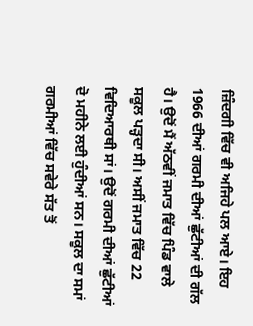ਜ਼ਿੰਦਗੀ ਵਿੱਚ ਵੀ ਅਜਿਹੇ ਪਲ ਆਏ। ਇਹ 1966 ਦੀਆਂ ਗਰਮੀ ਦੀਆਂ ਛੁੱਟੀਆਂ ਦੀ ਗੱਲ ਹੈ। ਉਦੋਂ ਮੈਂ ਅੱਠਵੀਂ ਜਮਾਤ ਵਿੱਚ ਪਿੰਡ ਵਾਲੇ ਸਕੂਲ ਪੜ੍ਹਦਾ ਸੀ। ਅਸੀਂ ਜਮਾਤ ਵਿੱਚ 22 ਵਿਦਿਆਰਥੀ ਸਾਂ। ਉਦੋਂ ਗਰਮੀ ਦੀਆਂ ਛੁੱਟੀਆਂ ਦੋ ਮਹੀਨੇ ਲਈ ਹੁੰਦੀਆਂ ਸਨ। ਸਕੂਲ ਦਾ ਸਮਾਂ ਗਰਮੀਆਂ ਵਿੱਚ ਸਵੇਰੇ ਸੱਤ ਤੋਂ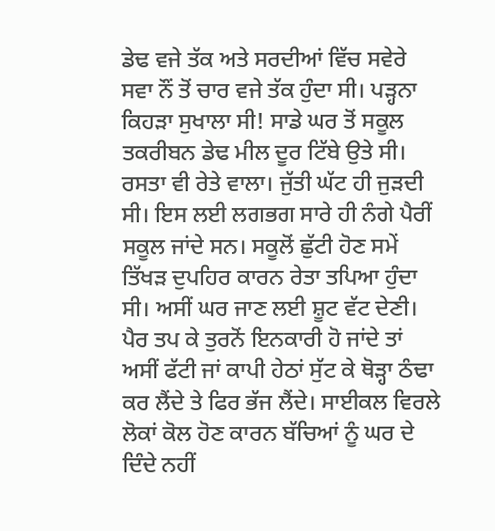ਡੇਢ ਵਜੇ ਤੱਕ ਅਤੇ ਸਰਦੀਆਂ ਵਿੱਚ ਸਵੇਰੇ ਸਵਾ ਨੌਂ ਤੋਂ ਚਾਰ ਵਜੇ ਤੱਕ ਹੁੰਦਾ ਸੀ। ਪੜ੍ਹਨਾ ਕਿਹੜਾ ਸੁਖਾਲਾ ਸੀ! ਸਾਡੇ ਘਰ ਤੋਂ ਸਕੂਲ ਤਕਰੀਬਨ ਡੇਢ ਮੀਲ ਦੂਰ ਟਿੱਬੇ ਉਤੇ ਸੀ। ਰਸਤਾ ਵੀ ਰੇਤੇ ਵਾਲਾ। ਜੁੱਤੀ ਘੱਟ ਹੀ ਜੁੜਦੀ ਸੀ। ਇਸ ਲਈ ਲਗਭਗ ਸਾਰੇ ਹੀ ਨੰਗੇ ਪੈਰੀਂ ਸਕੂਲ ਜਾਂਦੇ ਸਨ। ਸਕੂਲੋਂ ਛੁੱਟੀ ਹੋਣ ਸਮੇਂ ਤਿੱਖੜ ਦੁਪਹਿਰ ਕਾਰਨ ਰੇਤਾ ਤਪਿਆ ਹੁੰਦਾ ਸੀ। ਅਸੀਂ ਘਰ ਜਾਣ ਲਈ ਸ਼ੂਟ ਵੱਟ ਦੇਣੀ। ਪੈਰ ਤਪ ਕੇ ਤੁਰਨੋਂ ਇਨਕਾਰੀ ਹੋ ਜਾਂਦੇ ਤਾਂ ਅਸੀਂ ਫੱਟੀ ਜਾਂ ਕਾਪੀ ਹੇਠਾਂ ਸੁੱਟ ਕੇ ਥੋੜ੍ਹਾ ਠੰਢਾ ਕਰ ਲੈਂਦੇ ਤੇ ਫਿਰ ਭੱਜ ਲੈਂਦੇ। ਸਾਈਕਲ ਵਿਰਲੇ ਲੋਕਾਂ ਕੋਲ ਹੋਣ ਕਾਰਨ ਬੱਚਿਆਂ ਨੂੰ ਘਰ ਦੇ ਦਿੰਦੇ ਨਹੀਂ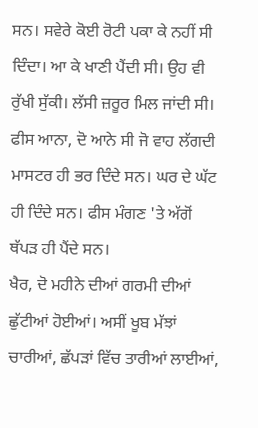ਸਨ। ਸਵੇਰੇ ਕੋਈ ਰੋਟੀ ਪਕਾ ਕੇ ਨਹੀਂ ਸੀ ਦਿੰਦਾ। ਆ ਕੇ ਖਾਣੀ ਪੈਂਦੀ ਸੀ। ਉਹ ਵੀ ਰੁੱਖੀ ਸੁੱਕੀ। ਲੱਸੀ ਜ਼ਰੂਰ ਮਿਲ ਜਾਂਦੀ ਸੀ। ਫੀਸ ਆਨਾ, ਦੋ ਆਨੇ ਸੀ ਜੋ ਵਾਹ ਲੱਗਦੀ ਮਾਸਟਰ ਹੀ ਭਰ ਦਿੰਦੇ ਸਨ। ਘਰ ਦੇ ਘੱਟ ਹੀ ਦਿੰਦੇ ਸਨ। ਫੀਸ ਮੰਗਣ 'ਤੇ ਅੱਗੋਂ ਥੱਪੜ ਹੀ ਪੈਂਦੇ ਸਨ।
ਖੈਰ, ਦੋ ਮਹੀਨੇ ਦੀਆਂ ਗਰਮੀ ਦੀਆਂ ਛੁੱਟੀਆਂ ਹੋਈਆਂ। ਅਸੀਂ ਖੂਬ ਮੱਝਾਂ ਚਾਰੀਆਂ, ਛੱਪੜਾਂ ਵਿੱਚ ਤਾਰੀਆਂ ਲਾਈਆਂ,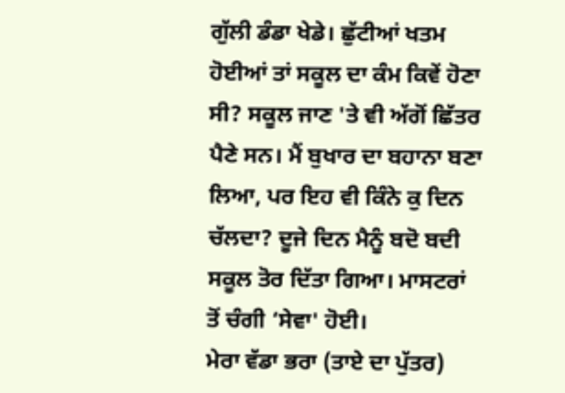ਗੁੱਲੀ ਡੰਡਾ ਖੇਡੇ। ਛੁੱਟੀਆਂ ਖਤਮ ਹੋਈਆਂ ਤਾਂ ਸਕੂਲ ਦਾ ਕੰਮ ਕਿਵੇਂ ਹੋਣਾ ਸੀ? ਸਕੂਲ ਜਾਣ 'ਤੇ ਵੀ ਅੱਗੋਂ ਛਿੱਤਰ ਪੈਣੇ ਸਨ। ਮੈਂ ਬੁਖਾਰ ਦਾ ਬਹਾਨਾ ਬਣਾ ਲਿਆ, ਪਰ ਇਹ ਵੀ ਕਿੰਨੇ ਕੁ ਦਿਨ ਚੱਲਦਾ? ਦੂਜੇ ਦਿਨ ਮੈਨੂੰ ਬਦੋ ਬਦੀ ਸਕੂਲ ਤੋਰ ਦਿੱਤਾ ਗਿਆ। ਮਾਸਟਰਾਂ ਤੋਂ ਚੰਗੀ ‘ਸੇਵਾ' ਹੋਈ।
ਮੇਰਾ ਵੱਡਾ ਭਰਾ (ਤਾਏ ਦਾ ਪੁੱਤਰ)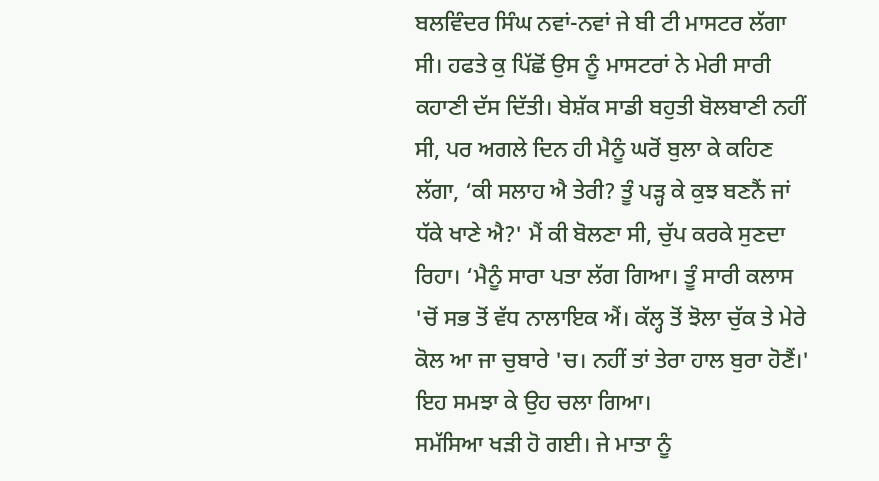ਬਲਵਿੰਦਰ ਸਿੰਘ ਨਵਾਂ-ਨਵਾਂ ਜੇ ਬੀ ਟੀ ਮਾਸਟਰ ਲੱਗਾ ਸੀ। ਹਫਤੇ ਕੁ ਪਿੱਛੋਂ ਉਸ ਨੂੰ ਮਾਸਟਰਾਂ ਨੇ ਮੇਰੀ ਸਾਰੀ ਕਹਾਣੀ ਦੱਸ ਦਿੱਤੀ। ਬੇਸ਼ੱਕ ਸਾਡੀ ਬਹੁਤੀ ਬੋਲਬਾਣੀ ਨਹੀਂ ਸੀ, ਪਰ ਅਗਲੇ ਦਿਨ ਹੀ ਮੈਨੂੰ ਘਰੋਂ ਬੁਲਾ ਕੇ ਕਹਿਣ ਲੱਗਾ, ‘ਕੀ ਸਲਾਹ ਐ ਤੇਰੀ? ਤੂੰ ਪੜ੍ਹ ਕੇ ਕੁਝ ਬਣਨੈਂ ਜਾਂ ਧੱਕੇ ਖਾਣੇ ਐ?' ਮੈਂ ਕੀ ਬੋਲਣਾ ਸੀ, ਚੁੱਪ ਕਰਕੇ ਸੁਣਦਾ ਰਿਹਾ। ‘ਮੈਨੂੰ ਸਾਰਾ ਪਤਾ ਲੱਗ ਗਿਆ। ਤੂੰ ਸਾਰੀ ਕਲਾਸ 'ਚੋਂ ਸਭ ਤੋਂ ਵੱਧ ਨਾਲਾਇਕ ਐਂ। ਕੱਲ੍ਹ ਤੋਂ ਝੋਲਾ ਚੁੱਕ ਤੇ ਮੇਰੇ ਕੋਲ ਆ ਜਾ ਚੁਬਾਰੇ 'ਚ। ਨਹੀਂ ਤਾਂ ਤੇਰਾ ਹਾਲ ਬੁਰਾ ਹੋਣੈਂ।' ਇਹ ਸਮਝਾ ਕੇ ਉਹ ਚਲਾ ਗਿਆ।
ਸਮੱਸਿਆ ਖੜੀ ਹੋ ਗਈ। ਜੇ ਮਾਤਾ ਨੂੰ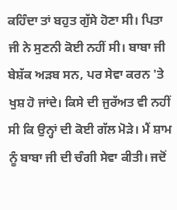ਕਹਿੰਦਾ ਤਾਂ ਬਹੁਤ ਗੁੱਸੇ ਹੋਣਾ ਸੀ। ਪਿਤਾ ਜੀ ਨੇ ਸੁਣਨੀ ਕੋਈ ਨਹੀਂ ਸੀ। ਬਾਬਾ ਜੀ ਬੇਸ਼ੱਕ ਅੜਬ ਸਨ, ਪਰ ਸੇਵਾ ਕਰਨ 'ਤੇ ਖੁਸ਼ ਹੋ ਜਾਂਦੇ। ਕਿਸੇ ਦੀ ਜੁਰੱਅਤ ਵੀ ਨਹੀਂ ਸੀ ਕਿ ਉਨ੍ਹਾਂ ਦੀ ਕੋਈ ਗੱਲ ਮੋੜੇ। ਮੈਂ ਸ਼ਾਮ ਨੂੰ ਬਾਬਾ ਜੀ ਦੀ ਚੰਗੀ ਸੇਵਾ ਕੀਤੀ। ਜਦੋਂ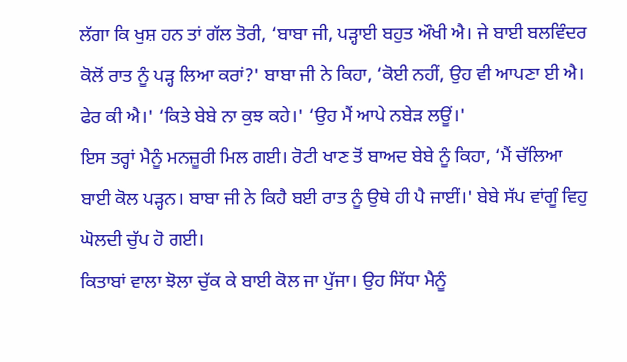ਲੱਗਾ ਕਿ ਖੁਸ਼ ਹਨ ਤਾਂ ਗੱਲ ਤੋਰੀ, ‘ਬਾਬਾ ਜੀ, ਪੜ੍ਹਾਈ ਬਹੁਤ ਔਖੀ ਐ। ਜੇ ਬਾਈ ਬਲਵਿੰਦਰ ਕੋਲੋਂ ਰਾਤ ਨੂੰ ਪੜ੍ਹ ਲਿਆ ਕਰਾਂ?' ਬਾਬਾ ਜੀ ਨੇ ਕਿਹਾ, ‘ਕੋਈ ਨਹੀਂ, ਉਹ ਵੀ ਆਪਣਾ ਈ ਐ। ਫੇਰ ਕੀ ਐ।' ‘ਕਿਤੇ ਬੇਬੇ ਨਾ ਕੁਝ ਕਹੇ।' ‘ਉਹ ਮੈਂ ਆਪੇ ਨਬੇੜ ਲਊਂ।'
ਇਸ ਤਰ੍ਹਾਂ ਮੈਨੂੰ ਮਨਜ਼ੂਰੀ ਮਿਲ ਗਈ। ਰੋਟੀ ਖਾਣ ਤੋਂ ਬਾਅਦ ਬੇਬੇ ਨੂੰ ਕਿਹਾ, ‘ਮੈਂ ਚੱਲਿਆ ਬਾਈ ਕੋਲ ਪੜ੍ਹਨ। ਬਾਬਾ ਜੀ ਨੇ ਕਿਹੈ ਬਈ ਰਾਤ ਨੂੰ ਉਥੇ ਹੀ ਪੈ ਜਾਈਂ।' ਬੇਬੇ ਸੱਪ ਵਾਂਗੂੰ ਵਿਹੁ ਘੋਲਦੀ ਚੁੱਪ ਹੋ ਗਈ।
ਕਿਤਾਬਾਂ ਵਾਲਾ ਝੋਲਾ ਚੁੱਕ ਕੇ ਬਾਈ ਕੋਲ ਜਾ ਪੁੱਜਾ। ਉਹ ਸਿੱਧਾ ਮੈਨੂੰ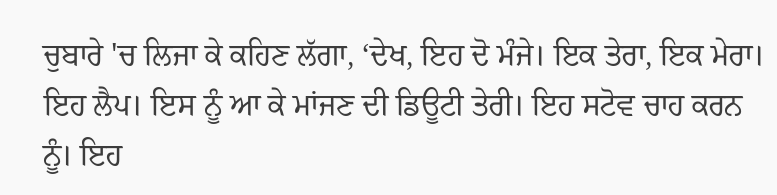ਚੁਬਾਰੇ 'ਚ ਲਿਜਾ ਕੇ ਕਹਿਣ ਲੱਗਾ, ‘ਦੇਖ, ਇਹ ਦੋ ਮੰਜੇ। ਇਕ ਤੇਰਾ, ਇਕ ਮੇਰਾ। ਇਹ ਲੈਪ। ਇਸ ਨੂੰ ਆ ਕੇ ਮਾਂਜਣ ਦੀ ਡਿਊਟੀ ਤੇਰੀ। ਇਹ ਸਟੋਵ ਚਾਹ ਕਰਨ ਨੂੰ। ਇਹ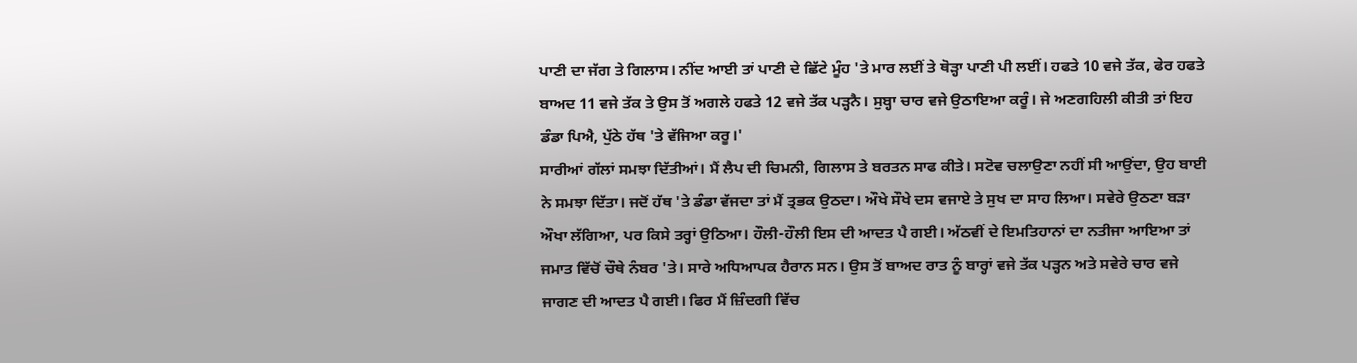ਪਾਣੀ ਦਾ ਜੱਗ ਤੇ ਗਿਲਾਸ। ਨੀਂਦ ਆਈ ਤਾਂ ਪਾਣੀ ਦੇ ਛਿੱਟੇ ਮੂੰਹ 'ਤੇ ਮਾਰ ਲਈਂ ਤੇ ਥੋੜ੍ਹਾ ਪਾਣੀ ਪੀ ਲਈਂ। ਹਫਤੇ 10 ਵਜੇ ਤੱਕ, ਫੇਰ ਹਫਤੇ ਬਾਅਦ 11 ਵਜੇ ਤੱਕ ਤੇ ਉਸ ਤੋਂ ਅਗਲੇ ਹਫਤੇ 12 ਵਜੇ ਤੱਕ ਪੜ੍ਹਨੈ। ਸੁਬ੍ਹਾ ਚਾਰ ਵਜੇ ਉਠਾਇਆ ਕਰੂੰ। ਜੇ ਅਣਗਹਿਲੀ ਕੀਤੀ ਤਾਂ ਇਹ ਡੰਡਾ ਪਿਐ, ਪੁੱਠੇ ਹੱਥ 'ਤੇ ਵੱਜਿਆ ਕਰੂ।'
ਸਾਰੀਆਂ ਗੱਲਾਂ ਸਮਝਾ ਦਿੱਤੀਆਂ। ਮੈਂ ਲੈਪ ਦੀ ਚਿਮਨੀ, ਗਿਲਾਸ ਤੇ ਬਰਤਨ ਸਾਫ ਕੀਤੇ। ਸਟੋਵ ਚਲਾਉਣਾ ਨਹੀਂ ਸੀ ਆਉਂਦਾ, ਉਹ ਬਾਈ ਨੇ ਸਮਝਾ ਦਿੱਤਾ। ਜਦੋਂ ਹੱਥ 'ਤੇ ਡੰਡਾ ਵੱਜਦਾ ਤਾਂ ਮੈਂ ਤ੍ਰਭਕ ਉਠਦਾ। ਔਖੇ ਸੌਖੇ ਦਸ ਵਜਾਏ ਤੇ ਸੁਖ ਦਾ ਸਾਹ ਲਿਆ। ਸਵੇਰੇ ਉਠਣਾ ਬੜਾ ਔਖਾ ਲੱਗਿਆ, ਪਰ ਕਿਸੇ ਤਰ੍ਹਾਂ ਉਠਿਆ। ਹੌਲੀ-ਹੌਲੀ ਇਸ ਦੀ ਆਦਤ ਪੈ ਗਈ। ਅੱਠਵੀਂ ਦੇ ਇਮਤਿਹਾਨਾਂ ਦਾ ਨਤੀਜਾ ਆਇਆ ਤਾਂ ਜਮਾਤ ਵਿੱਚੋਂ ਚੌਥੇ ਨੰਬਰ 'ਤੇ। ਸਾਰੇ ਅਧਿਆਪਕ ਹੈਰਾਨ ਸਨ। ਉਸ ਤੋਂ ਬਾਅਦ ਰਾਤ ਨੂੰ ਬਾਰ੍ਹਾਂ ਵਜੇ ਤੱਕ ਪੜ੍ਹਨ ਅਤੇ ਸਵੇਰੇ ਚਾਰ ਵਜੇ ਜਾਗਣ ਦੀ ਆਦਤ ਪੈ ਗਈ। ਫਿਰ ਮੈਂ ਜ਼ਿੰਦਗੀ ਵਿੱਚ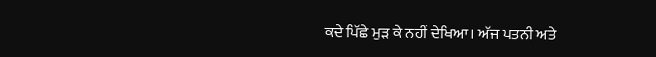ਕਦੇ ਪਿੱਛੇ ਮੁੜ ਕੇ ਨਹੀਂ ਦੇਖਿਆ। ਅੱਜ ਪਤਨੀ ਅਤੇ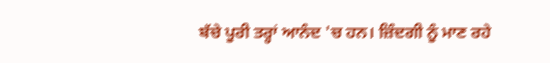ਬੱਚੇ ਪੂਰੀ ਤਰ੍ਹਾਂ ਆਨੰਦ 'ਚ ਹਨ। ਜ਼ਿੰਦਗੀ ਨੂੰ ਮਾਣ ਰਹੇ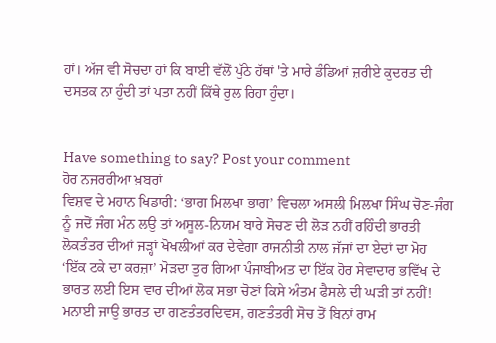ਹਾਂ। ਅੱਜ ਵੀ ਸੋਚਦਾ ਹਾਂ ਕਿ ਬਾਈ ਵੱਲੋਂ ਪੁੱਠੇ ਹੱਥਾਂ 'ਤੇ ਮਾਰੇ ਡੰਡਿਆਂ ਜ਼ਰੀਏ ਕੁਦਰਤ ਦੀ ਦਸਤਕ ਨਾ ਹੁੰਦੀ ਤਾਂ ਪਤਾ ਨਹੀਂ ਕਿੱਥੇ ਰੁਲ ਰਿਹਾ ਹੁੰਦਾ।


Have something to say? Post your comment
ਹੋਰ ਨਜਰਰੀਆ ਖ਼ਬਰਾਂ
ਵਿਸ਼ਵ ਦੇ ਮਹਾਨ ਖਿਡਾਰੀ: ‘ਭਾਗ ਮਿਲਖਾ ਭਾਗ’ ਵਿਚਲਾ ਅਸਲੀ ਮਿਲਖਾ ਸਿੰਘ ਚੋਣ-ਜੰਗ ਨੂੰ ਜਦੋਂ ਜੰਗ ਮੰਨ ਲਉ ਤਾਂ ਅਸੂਲ-ਨਿਯਮ ਬਾਰੇ ਸੋਚਣ ਦੀ ਲੋੜ ਨਹੀਂ ਰਹਿੰਦੀ ਭਾਰਤੀ ਲੋਕਤੰਤਰ ਦੀਆਂ ਜੜ੍ਹਾਂ ਖੋਖਲੀਆਂ ਕਰ ਦੇਵੇਗਾ ਰਾਜਨੀਤੀ ਨਾਲ ਜੱਜਾਂ ਦਾ ਏਦਾਂ ਦਾ ਮੋਹ ‘ਇੱਕ ਟਕੇ ਦਾ ਕਰਜ਼ਾ’ ਮੋੜਦਾ ਤੁਰ ਗਿਆ ਪੰਜਾਬੀਅਤ ਦਾ ਇੱਕ ਹੋਰ ਸੇਵਾਦਾਰ ਭਵਿੱਖ ਦੇ ਭਾਰਤ ਲਈ ਇਸ ਵਾਰ ਦੀਆਂ ਲੋਕ ਸਭਾ ਚੋਣਾਂ ਕਿਸੇ ਅੰਤਮ ਫੈਸਲੇ ਦੀ ਘੜੀ ਤਾਂ ਨਹੀਂ! ਮਨਾਈ ਜਾਉ ਭਾਰਤ ਦਾ ਗਣਤੰਤਰਦਿਵਸ, ਗਣਤੰਤਰੀ ਸੋਚ ਤੋਂ ਬਿਨਾਂ ਰਾਮ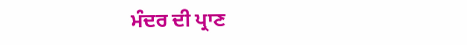ਮੰਦਰ ਦੀ ਪ੍ਰਾਣ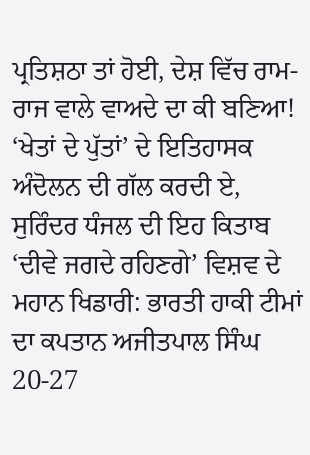ਪ੍ਰਤਿਸ਼ਠਾ ਤਾਂ ਹੋਈ, ਦੇਸ਼ ਵਿੱਚ ਰਾਮ-ਰਾਜ ਵਾਲੇ ਵਾਅਦੇ ਦਾ ਕੀ ਬਣਿਆ! ‘ਖੇਤਾਂ ਦੇ ਪੁੱਤਾਂ’ ਦੇ ਇਤਿਹਾਸਕ ਅੰਦੋਲਨ ਦੀ ਗੱਲ ਕਰਦੀ ਏ, ਸੁਰਿੰਦਰ ਧੰਜਲ ਦੀ ਇਹ ਕਿਤਾਬ ‘ਦੀਵੇ ਜਗਦੇ ਰਹਿਣਗੇ’ ਵਿਸ਼ਵ ਦੇ ਮਹਾਨ ਖਿਡਾਰੀ: ਭਾਰਤੀ ਹਾਕੀ ਟੀਮਾਂ ਦਾ ਕਪਤਾਨ ਅਜੀਤਪਾਲ ਸਿੰਘ 20-27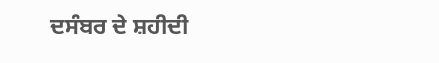ਦਸੰਬਰ ਦੇ ਸ਼ਹੀਦੀ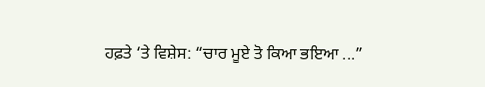ਹਫ਼ਤੇ ‘ਤੇ ਵਿਸ਼ੇਸ: “ਚਾਰ ਮੂਏ ਤੋ ਕਿਆ ਭਇਆ ...”